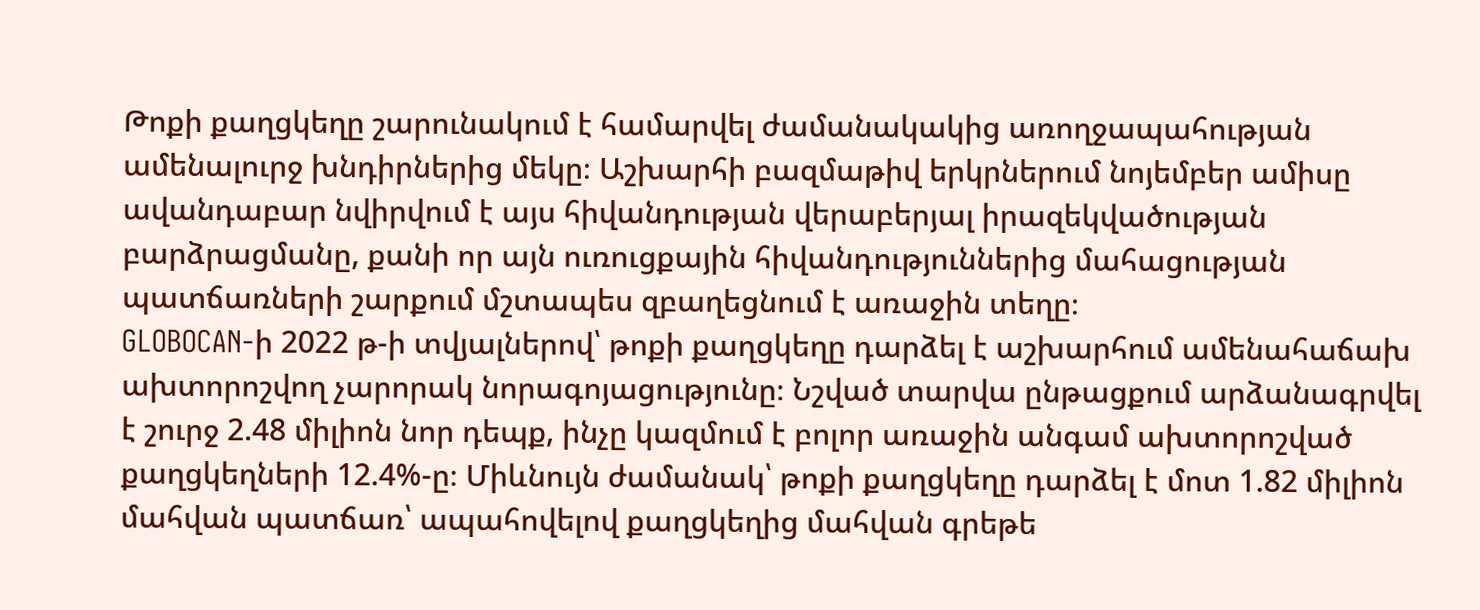Թոքի քաղցկեղը շարունակում է համարվել ժամանակակից առողջապահության ամենալուրջ խնդիրներից մեկը։ Աշխարհի բազմաթիվ երկրներում նոյեմբեր ամիսը ավանդաբար նվիրվում է այս հիվանդության վերաբերյալ իրազեկվածության բարձրացմանը, քանի որ այն ուռուցքային հիվանդություններից մահացության պատճառների շարքում մշտապես զբաղեցնում է առաջին տեղը։
GLOBOCAN-ի 2022 թ-ի տվյալներով՝ թոքի քաղցկեղը դարձել է աշխարհում ամենահաճախ ախտորոշվող չարորակ նորագոյացությունը։ Նշված տարվա ընթացքում արձանագրվել է շուրջ 2.48 միլիոն նոր դեպք, ինչը կազմում է բոլոր առաջին անգամ ախտորոշված քաղցկեղների 12.4%-ը։ Միևնույն ժամանակ՝ թոքի քաղցկեղը դարձել է մոտ 1.82 միլիոն մահվան պատճառ՝ ապահովելով քաղցկեղից մահվան գրեթե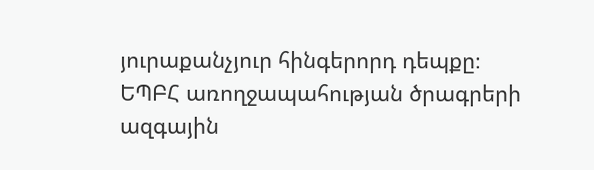յուրաքանչյուր հինգերորդ դեպքը։
ԵՊԲՀ առողջապահության ծրագրերի ազգային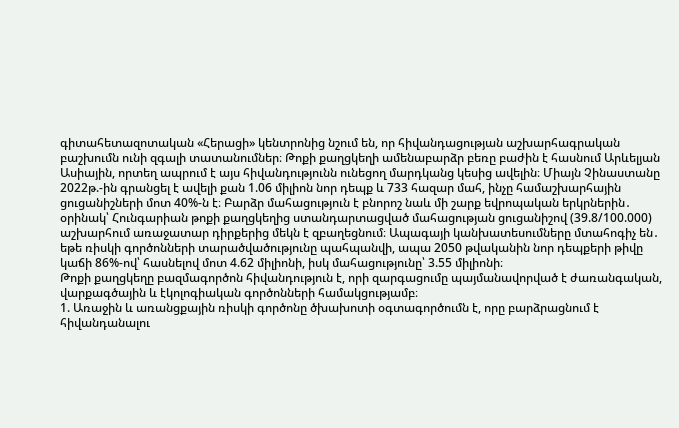գիտահետազոտական «Հերացի» կենտրոնից նշում են, որ հիվանդացության աշխարհագրական բաշխումն ունի զգալի տատանումներ։ Թոքի քաղցկեղի ամենաբարձր բեռը բաժին է հասնում Արևելյան Ասիային, որտեղ ապրում է այս հիվանդությունն ունեցող մարդկանց կեսից ավելին։ Միայն Չինաստանը 2022թ.-ին գրանցել է ավելի քան 1.06 միլիոն նոր դեպք և 733 հազար մահ, ինչը համաշխարհային ցուցանիշների մոտ 40%-ն է։ Բարձր մահացություն է բնորոշ նաև մի շարք եվրոպական երկրներին․ օրինակ՝ Հունգարիան թոքի քաղցկեղից ստանդարտացված մահացության ցուցանիշով (39.8/100.000) աշխարհում առաջատար դիրքերից մեկն է զբաղեցնում։ Ապագայի կանխատեսումները մտահոգիչ են․ եթե ռիսկի գործոնների տարածվածությունը պահպանվի, ապա 2050 թվականին նոր դեպքերի թիվը կաճի 86%-ով՝ հասնելով մոտ 4.62 միլիոնի, իսկ մահացությունը՝ 3.55 միլիոնի։
Թոքի քաղցկեղը բազմագործոն հիվանդություն է, որի զարգացումը պայմանավորված է ժառանգական, վարքագծային և էկոլոգիական գործոնների համակցությամբ։
1. Առաջին և առանցքային ռիսկի գործոնը ծխախոտի օգտագործումն է, որը բարձրացնում է հիվանդանալու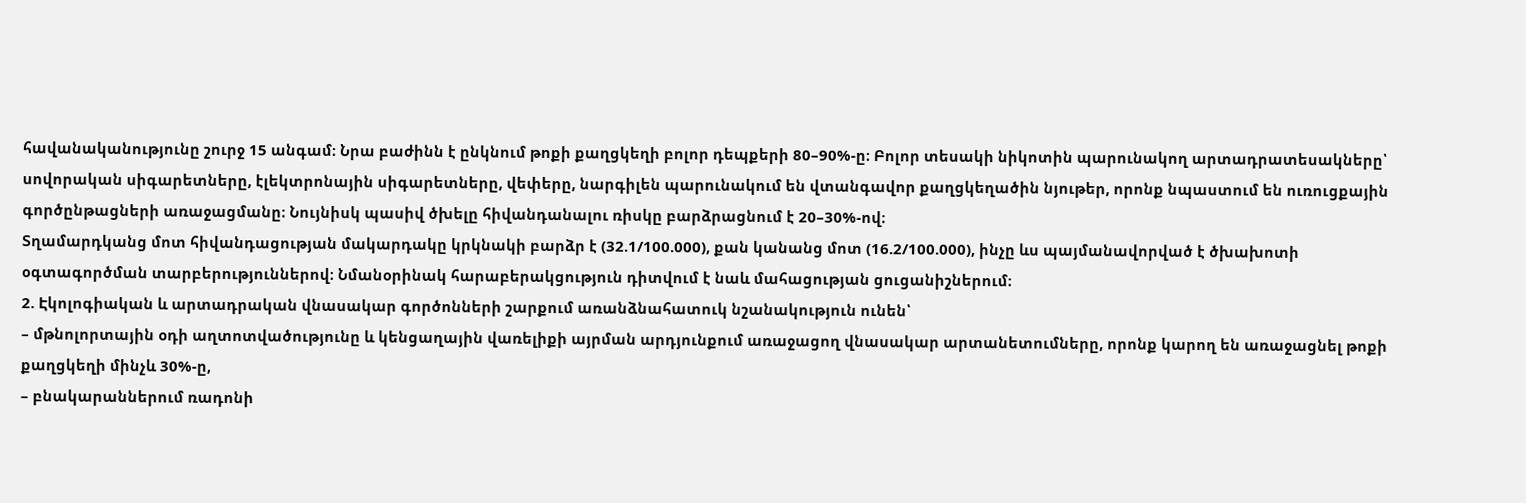հավանականությունը շուրջ 15 անգամ։ Նրա բաժինն է ընկնում թոքի քաղցկեղի բոլոր դեպքերի 80–90%-ը։ Բոլոր տեսակի նիկոտին պարունակող արտադրատեսակները՝ սովորական սիգարետները, էլեկտրոնային սիգարետները, վեփերը, նարգիլեն պարունակում են վտանգավոր քաղցկեղածին նյութեր, որոնք նպաստում են ուռուցքային գործընթացների առաջացմանը։ Նույնիսկ պասիվ ծխելը հիվանդանալու ռիսկը բարձրացնում է 20–30%-ով։
Տղամարդկանց մոտ հիվանդացության մակարդակը կրկնակի բարձր է (32.1/100.000), քան կանանց մոտ (16.2/100.000), ինչը ևս պայմանավորված է ծխախոտի օգտագործման տարբերություններով։ Նմանօրինակ հարաբերակցություն դիտվում է նաև մահացության ցուցանիշներում։
2. Էկոլոգիական և արտադրական վնասակար գործոնների շարքում առանձնահատուկ նշանակություն ունեն՝
– մթնոլորտային օդի աղտոտվածությունը և կենցաղային վառելիքի այրման արդյունքում առաջացող վնասակար արտանետումները, որոնք կարող են առաջացնել թոքի քաղցկեղի մինչև 30%-ը,
– բնակարաններում ռադոնի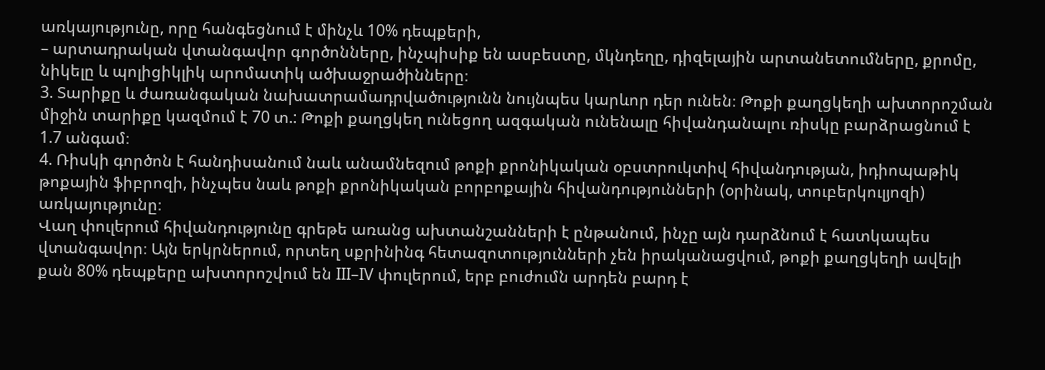առկայությունը, որը հանգեցնում է մինչև 10% դեպքերի,
– արտադրական վտանգավոր գործոնները, ինչպիսիք են ասբեստը, մկնդեղը, դիզելային արտանետումները, քրոմը, նիկելը և պոլիցիկլիկ արոմատիկ ածխաջրածինները։
3. Տարիքը և ժառանգական նախատրամադրվածությունն նույնպես կարևոր դեր ունեն։ Թոքի քաղցկեղի ախտորոշման միջին տարիքը կազմում է 70 տ.: Թոքի քաղցկեղ ունեցող ազգական ունենալը հիվանդանալու ռիսկը բարձրացնում է 1.7 անգամ։
4. Ռիսկի գործոն է հանդիսանում նաև անամնեզում թոքի քրոնիկական օբստրուկտիվ հիվանդության, իդիոպաթիկ թոքային ֆիբրոզի, ինչպես նաև թոքի քրոնիկական բորբոքային հիվանդությունների (օրինակ, տուբերկուլյոզի) առկայությունը։
Վաղ փուլերում հիվանդությունը գրեթե առանց ախտանշանների է ընթանում, ինչը այն դարձնում է հատկապես վտանգավոր։ Այն երկրներում, որտեղ սքրինինգ հետազոտությունների չեն իրականացվում, թոքի քաղցկեղի ավելի քան 80% դեպքերը ախտորոշվում են III–IV փուլերում, երբ բուժումն արդեն բարդ է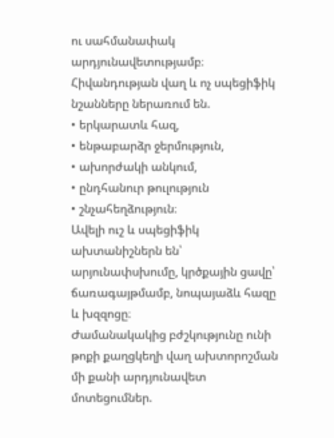ու սահմանափակ արդյունավետությամբ։
Հիվանդության վաղ և ոչ սպեցիֆիկ նշանները ներառում են.
• երկարատև հազ,
• ենթաբարձր ջերմություն,
• ախորժակի անկում,
• ընդհանուր թուլություն
• շնչահեղձություն։
Ավելի ուշ և սպեցիֆիկ ախտանիշներն են՝ արյունափսխումը, կրծքային ցավը՝ ճառագայթմամբ, նոպայաձև հազը և խզզոցը։
Ժամանակակից բժշկությունը ունի թոքի քաղցկեղի վաղ ախտորոշման մի քանի արդյունավետ մոտեցումներ.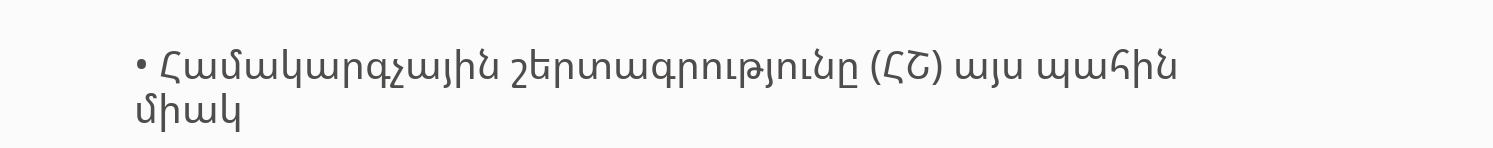• Համակարգչային շերտագրությունը (ՀՇ) այս պահին միակ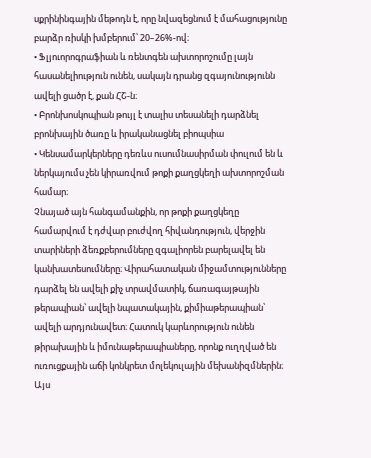սքրինինգային մեթոդն է, որը նվազեցնում է մահացությունը բարձր ռիսկի խմբերում՝ 20–26%-ով։
• Ֆլյուորոգրաֆիան և ռենտգեն ախտորոշումը լայն հասանելիություն ունեն, սակայն դրանց զգայունությունն ավելի ցածր է, քան ՀՇ-ն։
• Բրոնխոսկոպիան թույլ է տալիս տեսանելի դարձնել բրոնխային ծառը և իրականացնել բիոպսիա
• Կենսամարկերները դեռևս ուսումնասիրման փուլում են և ներկայումս չեն կիրառվում թոքի քաղցկեղի ախտորոշման համար։
Չնայած այն հանգամանքին, որ թոքի քաղցկեղը համարվում է դժվար բուժվող հիվանդություն, վերջին տարիների ձեռքբերումները զգալիորեն բարելավել են կանխատեսումները։ Վիրահատական միջամտությունները դարձել են ավելի քիչ տրավմատիկ, ճառագայթային թերապիան՝ ավելի նպատակային, քիմիաթերապիան՝ ավելի արդյունավետ։ Հատուկ կարևորություն ունեն թիրախային և իմունաթերապիաները, որոնք ուղղված են ուռուցքային աճի կոնկրետ մոլեկուլային մեխանիզմներին։ Այս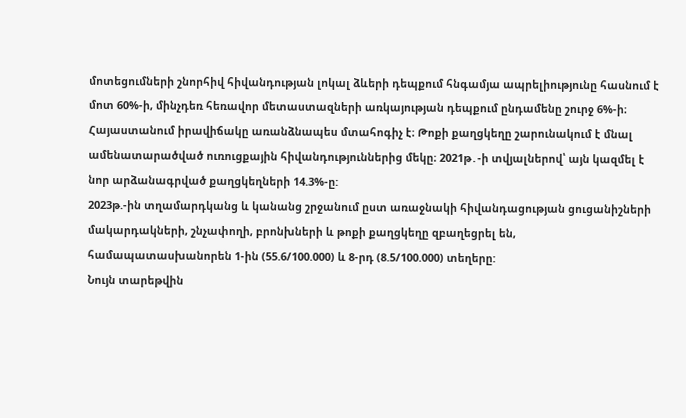մոտեցումների շնորհիվ հիվանդության լոկալ ձևերի դեպքում հնգամյա ապրելիությունը հասնում է մոտ 60%-ի, մինչդեռ հեռավոր մետաստազների առկայության դեպքում ընդամենը շուրջ 6%-ի։
Հայաստանում իրավիճակը առանձնապես մտահոգիչ է։ Թոքի քաղցկեղը շարունակում է մնալ ամենատարածված ուռուցքային հիվանդություններից մեկը։ 2021թ․-ի տվյալներով՝ այն կազմել է նոր արձանագրված քաղցկեղների 14.3%-ը:
2023թ.-ին տղամարդկանց և կանանց շրջանում ըստ առաջնակի հիվանդացության ցուցանիշների մակարդակների, շնչափողի, բրոնխների և թոքի քաղցկեղը զբաղեցրել են, համապատասխանորեն 1-ին (55.6/100.000) և 8-րդ (8.5/100.000) տեղերը:
Նույն տարեթվին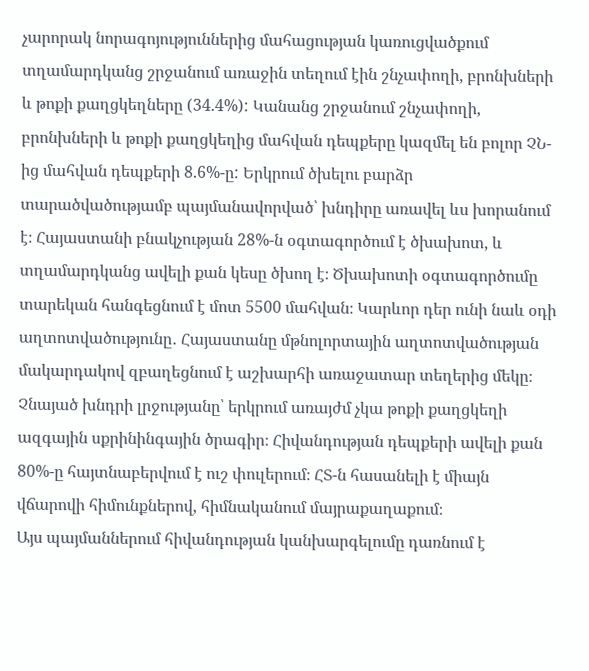չարորակ նորագոյություններից մահացության կառուցվածքում տղամարդկանց շրջանում առաջին տեղում էին շնչափողի, բրոնխների և թոքի քաղցկեղները (34.4%): Կանանց շրջանում շնչափողի, բրոնխների և թոքի քաղցկեղից մահվան դեպքերը կազմել են բոլոր ՉՆ-ից մահվան դեպքերի 8.6%-ը: Երկրում ծխելու բարձր տարածվածությամբ պայմանավորված՝ խնդիրը առավել ևս խորանում է։ Հայաստանի բնակչության 28%-ն օգտագործում է ծխախոտ, և տղամարդկանց ավելի քան կեսը ծխող է։ Ծխախոտի օգտագործումը տարեկան հանգեցնում է մոտ 5500 մահվան։ Կարևոր դեր ունի նաև օդի աղտոտվածությունը․ Հայաստանը մթնոլորտային աղտոտվածության մակարդակով զբաղեցնում է աշխարհի առաջատար տեղերից մեկը։
Չնայած խնդրի լրջությանը՝ երկրում առայժմ չկա թոքի քաղցկեղի ազգային սքրինինգային ծրագիր։ Հիվանդության դեպքերի ավելի քան 80%-ը հայտնաբերվում է ուշ փուլերում։ ՀՏ-ն հասանելի է միայն վճարովի հիմունքներով, հիմնականում մայրաքաղաքում։
Այս պայմաններում հիվանդության կանխարգելումը դառնում է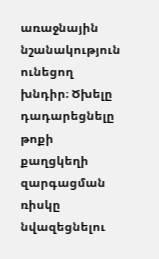առաջնային նշանակություն ունեցող խնդիր։ Ծխելը դադարեցնելը թոքի քաղցկեղի զարգացման ռիսկը նվազեցնելու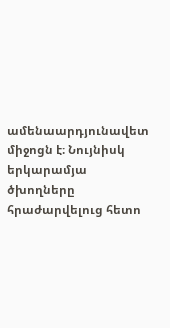ամենաարդյունավետ միջոցն է։ Նույնիսկ երկարամյա ծխողները հրաժարվելուց հետո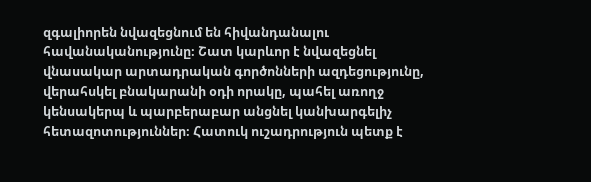զգալիորեն նվազեցնում են հիվանդանալու հավանականությունը։ Շատ կարևոր է նվազեցնել վնասակար արտադրական գործոնների ազդեցությունը, վերահսկել բնակարանի օդի որակը, պահել առողջ կենսակերպ և պարբերաբար անցնել կանխարգելիչ հետազոտություններ։ Հատուկ ուշադրություն պետք է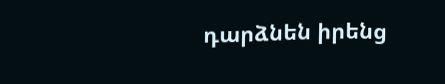դարձնեն իրենց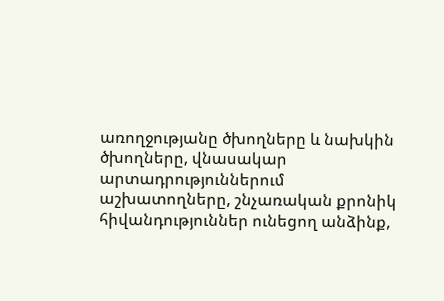առողջությանը ծխողները և նախկին ծխողները, վնասակար արտադրություններում աշխատողները, շնչառական քրոնիկ հիվանդություններ ունեցող անձինք,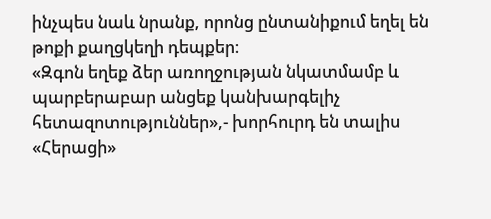ինչպես նաև նրանք, որոնց ընտանիքում եղել են թոքի քաղցկեղի դեպքեր։
«Զգոն եղեք ձեր առողջության նկատմամբ և պարբերաբար անցեք կանխարգելիչ հետազոտություններ»,- խորհուրդ են տալիս «Հերացի»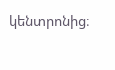կենտրոնից։